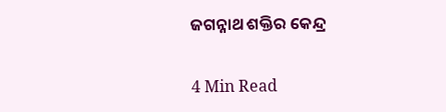ଜଗନ୍ନାଥ ଶକ୍ତିର କେନ୍ଦ୍ର

4 Min Read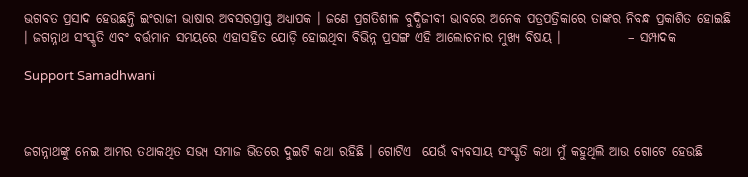ଭଗବତ ପ୍ରସାଦ ହେଉଛନ୍ତି ଇଂରାଜୀ ଭାଷାର ଅବସରପ୍ରାପ୍ତ ଅଧ୍ୟାପକ । ଜଣେ ପ୍ରଗତିଶୀଳ ବୁଦ୍ଧିଜୀବୀ ଭାବରେ ଅନେକ ପତ୍ରପତ୍ରିକାରେ ତାଙ୍କର ନିବନ୍ଧ ପ୍ରକାଶିତ ହୋଇଛି । ଜଗନ୍ନାଥ ସଂସ୍କୃତି ଏବଂ ବର୍ତ୍ତମାନ ସମୟରେ ଏହାସହିତ ଯୋଡ଼ି ହୋଇଥିବା ବିଭିନ୍ନ ପ୍ରସଙ୍ଗ ଏହି ଆଲୋଚନାର ମୁଖ୍ୟ ବିଷୟ ।             – ସମ୍ପାଦକ

Support Samadhwani



ଜଗନ୍ନାଥଙ୍କୁ ନେଇ ଆମର ତଥାକଥିତ ସଭ୍ୟ ସମାଜ ଭିତରେ ଦୁଇଟି କଥା ରହିଛି । ଗୋଟିଏ  ଯେଉଁ ବ୍ୟବସାୟ ସଂସ୍କୃତି କଥା ମୁଁ କହୁଥିଲି ଆଉ ଗୋଟେ ହେଉଛି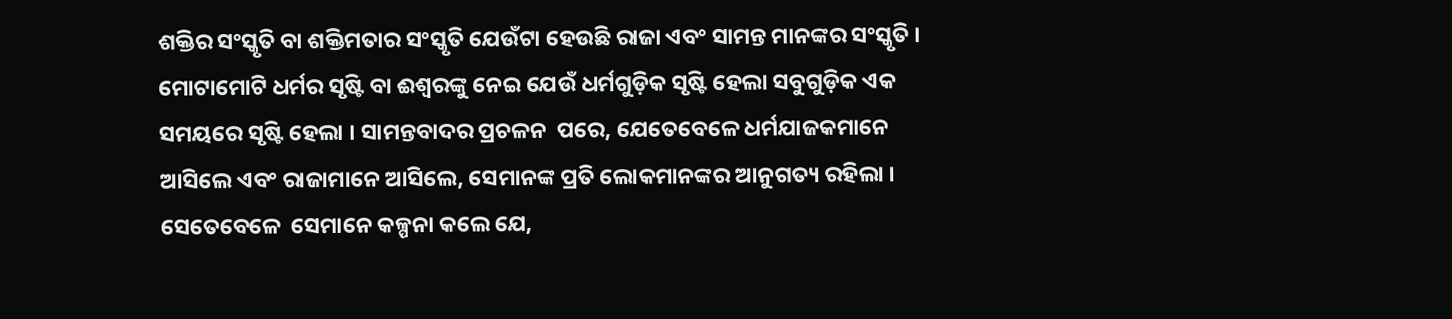ଶକ୍ତିର ସଂସ୍କୃତି ବା ଶକ୍ତିମତାର ସଂସ୍କୃତି ଯେଉଁଟା ହେଉଛି ରାଜା ଏବଂ ସାମନ୍ତ ମାନଙ୍କର ସଂସ୍କୃତି । ମୋଟାମୋଟି ଧର୍ମର ସୃଷ୍ଟି ବା ଈଶ୍ୱରଙ୍କୁ ନେଇ ଯେଉଁ ଧର୍ମଗୁଡ଼ିକ ସୃଷ୍ଟି ହେଲା ସବୁଗୁଡ଼ିକ ଏକ ସମୟରେ ସୃଷ୍ଟି ହେଲା । ସାମନ୍ତବାଦର ପ୍ରଚଳନ  ପରେ, ଯେତେବେଳେ ଧର୍ମଯାଜକମାନେ ଆସିଲେ ଏବଂ ରାଜାମାନେ ଆସିଲେ, ସେମାନଙ୍କ ପ୍ରତି ଲୋକମାନଙ୍କର ଆନୁଗତ୍ୟ ରହିଲା । ସେତେବେଳେ  ସେମାନେ କଳ୍ପନା କଲେ ଯେ,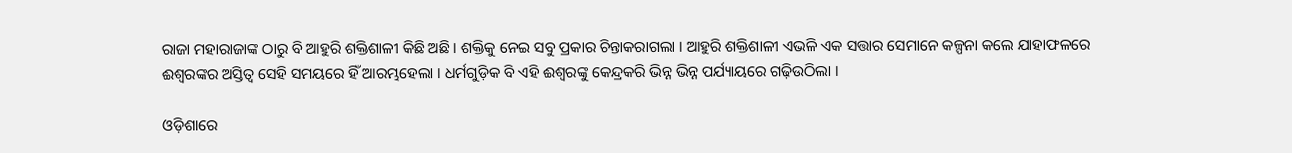ରାଜା ମହାରାଜାଙ୍କ ଠାରୁ ବି ଆହୁରି ଶକ୍ତିଶାଳୀ କିଛି ଅଛି । ଶକ୍ତିକୁ ନେଇ ସବୁ ପ୍ରକାର ଚିନ୍ତାକରାଗଲା । ଆହୁରି ଶକ୍ତିଶାଳୀ ଏଭଳି ଏକ ସତ୍ତାର ସେମାନେ କଳ୍ପନା କଲେ ଯାହାଫଳରେ ଈଶ୍ୱରଙ୍କର ଅସ୍ତିତ୍ୱ ସେହି ସମୟରେ ହିଁ ଆରମ୍ଭହେଲା । ଧର୍ମଗୁଡ଼ିକ ବି ଏହି ଈଶ୍ୱରଙ୍କୁ କେନ୍ଦ୍ରକରି ଭିନ୍ନ ଭିନ୍ନ ପର୍ଯ୍ୟାୟରେ ଗଢ଼ିଉଠିଲା ।

ଓଡ଼ିଶାରେ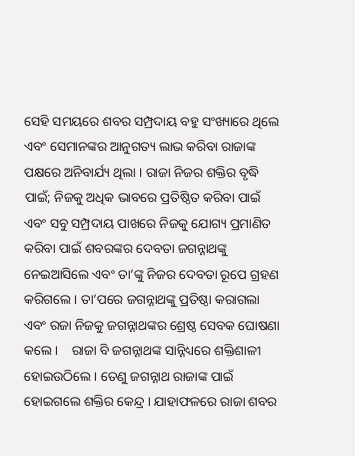ସେହି ସମୟରେ ଶବର ସମ୍ପ୍ରଦାୟ ବହୁ ସଂଖ୍ୟାରେ ଥିଲେ ଏବଂ ସେମାନଙ୍କର ଆନୁଗତ୍ୟ ଲାଭ କରିବା ରାଜାଙ୍କ ପକ୍ଷରେ ଅନିବାର୍ଯ୍ୟ ଥିଲା । ରାଜା ନିଜର ଶକ୍ତିର ବୃଦ୍ଧି ପାଇଁ; ନିଜକୁ ଅଧିକ ଭାବରେ ପ୍ରତିଷ୍ଠିତ କରିବା ପାଇଁ ଏବଂ ସବୁ ସମ୍ପ୍ରଦାୟ ପାଖରେ ନିଜକୁ ଯୋଗ୍ୟ ପ୍ରମାଣିତ କରିବା ପାଇଁ ଶବରଙ୍କର ଦେବତା ଜଗନ୍ନାଥଙ୍କୁ ନେଇଆସିଲେ ଏବଂ ତା’ଙ୍କୁ ନିଜର ଦେବତା ରୂପେ ଗ୍ରହଣ କରିଗଲେ । ତା’ପରେ ଜଗନ୍ନାଥଙ୍କୁ ପ୍ରତିଷ୍ଠା କରାଗଲା ଏବଂ ରଜା ନିଜକୁ ଜଗନ୍ନାଥଙ୍କର ଶ୍ରେଷ୍ଠ ସେବକ ଘୋଷଣା କଲେ ।    ରାଜା ବି ଜଗନ୍ନାଥଙ୍କ ସାନ୍ନିଧ୍ୟରେ ଶକ୍ତିଶାଳୀ ହୋଇଉଠିଲେ । ତେଣୁ ଜଗନ୍ନାଥ ରାଜାଙ୍କ ପାଇଁ ହୋଇଗଲେ ଶକ୍ତିର କେନ୍ଦ୍ର । ଯାହାଫଳରେ ରାଜା ଶବର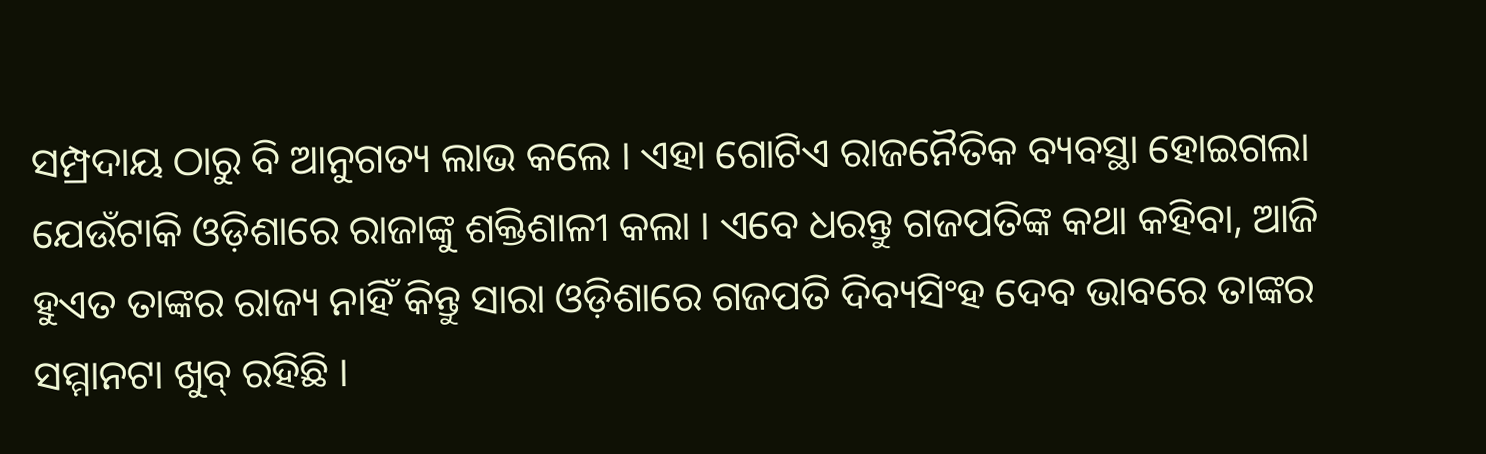ସମ୍ପ୍ରଦାୟ ଠାରୁ ବି ଆନୁଗତ୍ୟ ଲାଭ କଲେ । ଏହା ଗୋଟିଏ ରାଜନୈତିକ ବ୍ୟବସ୍ଥା ହୋଇଗଲା ଯେଉଁଟାକି ଓଡ଼ିଶାରେ ରାଜାଙ୍କୁ ଶକ୍ତିଶାଳୀ କଲା । ଏବେ ଧରନ୍ତୁ ଗଜପତିଙ୍କ କଥା କହିବା, ଆଜି ହୁଏତ ତାଙ୍କର ରାଜ୍ୟ ନାହିଁ କିନ୍ତୁ ସାରା ଓଡ଼ିଶାରେ ଗଜପତି ଦିବ୍ୟସିଂହ ଦେବ ଭାବରେ ତାଙ୍କର ସମ୍ମାନଟା ଖୁବ୍ ରହିଛି ।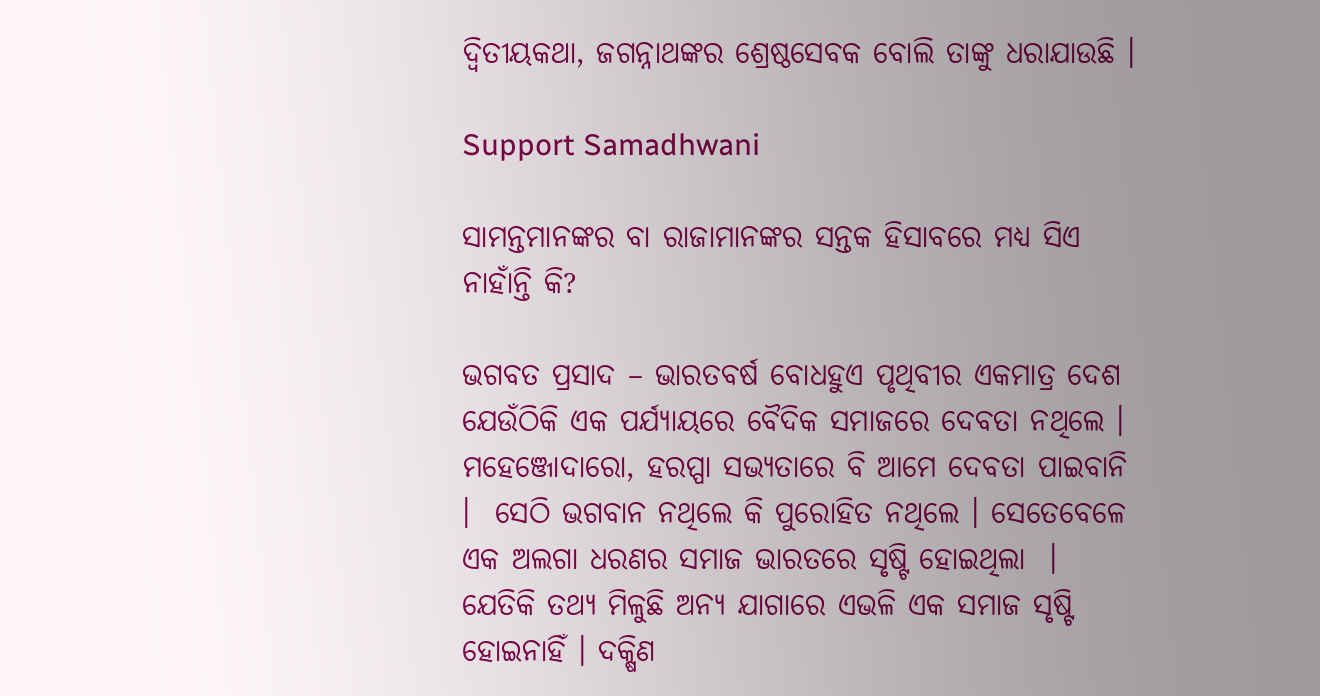ଦ୍ୱିତୀୟକଥା, ଜଗନ୍ନାଥଙ୍କର ଶ୍ରେଷ୍ଠସେବକ ବୋଲି ତାଙ୍କୁ ଧରାଯାଉଛି ।

Support Samadhwani

ସାମନ୍ତମାନଙ୍କର ବା ରାଜାମାନଙ୍କର ସନ୍ତକ ହିସାବରେ ମଧ୍ୟ ସିଏ ନାହାଁନ୍ତି କି?

ଭଗବତ ପ୍ରସାଦ – ଭାରତବର୍ଷ ବୋଧହୁଏ ପୃଥିବୀର ଏକମାତ୍ର ଦେଶ ଯେଉଁଠିକି ଏକ ପର୍ଯ୍ୟାୟରେ ବୈଦିକ ସମାଜରେ ଦେବତା ନଥିଲେ । ମହେଞ୍ଜୋଦାରୋ, ହରପ୍ପା ସଭ୍ୟତାରେ ବି ଆମେ ଦେବତା ପାଇବାନି ।  ସେଠି ଭଗବାନ ନଥିଲେ କି ପୁରୋହିତ ନଥିଲେ । ସେତେବେଳେ ଏକ ଅଲଗା ଧରଣର ସମାଜ ଭାରତରେ ସୃଷ୍ଟି ହୋଇଥିଲା  । ଯେତିକି ତଥ୍ୟ ମିଳୁଛି ଅନ୍ୟ ଯାଗାରେ ଏଭଳି ଏକ ସମାଜ ସୃଷ୍ଟି ହୋଇନାହିଁ । ଦକ୍ଷିଣ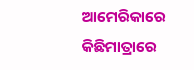ଆମେରିକାରେ କିଛିମାତ୍ରାରେ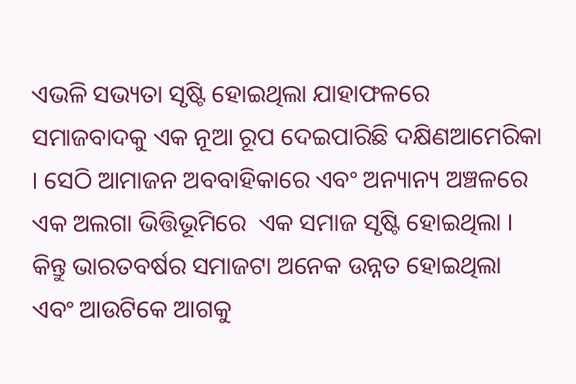ଏଭଳି ସଭ୍ୟତା ସୃଷ୍ଟି ହୋଇଥିଲା ଯାହାଫଳରେ ସମାଜବାଦକୁ ଏକ ନୂଆ ରୂପ ଦେଇପାରିଛି ଦକ୍ଷିଣଆମେରିକା । ସେଠି ଆମାଜନ ଅବବାହିକାରେ ଏବଂ ଅନ୍ୟାନ୍ୟ ଅଞ୍ଚଳରେ ଏକ ଅଲଗା ଭିତ୍ତିଭୂମିରେ  ଏକ ସମାଜ ସୃଷ୍ଟି ହୋଇଥିଲା । କିନ୍ତୁ ଭାରତବର୍ଷର ସମାଜଟା ଅନେକ ଉନ୍ନତ ହୋଇଥିଲା ଏବଂ ଆଉଟିକେ ଆଗକୁ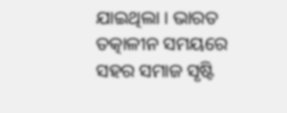ଯାଇଥିଲା । ଭାରତ ତତ୍କାଳୀନ ସମୟରେ ସହର ସମାଜ ସୃଷ୍ଟି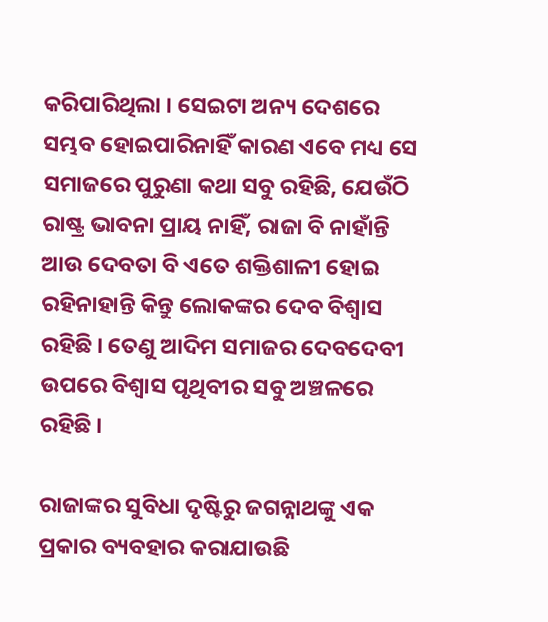କରିପାରିଥିଲା । ସେଇଟା ଅନ୍ୟ ଦେଶରେ ସମ୍ଭବ ହୋଇପାରିନାହିଁ କାରଣ ଏବେ ମଧ୍ୟ ସେ ସମାଜରେ ପୁରୁଣା କଥା ସବୁ ରହିଛି, ଯେଉଁଠି ରାଷ୍ଟ୍ର ଭାବନା ପ୍ରାୟ ନାହିଁ, ରାଜା ବି ନାହାଁନ୍ତି ଆଉ ଦେବତା ବି ଏତେ ଶକ୍ତିଶାଳୀ ହୋଇ ରହିନାହାନ୍ତି କିନ୍ତୁ ଲୋକଙ୍କର ଦେବ ବିଶ୍ୱାସ ରହିଛି । ତେଣୁ ଆଦିମ ସମାଜର ଦେବଦେବୀ ଉପରେ ବିଶ୍ୱାସ ପୃଥିବୀର ସବୁ ଅଞ୍ଚଳରେ ରହିଛି ।

ରାଜାଙ୍କର ସୁବିଧା ଦୃଷ୍ଟିରୁ ଜଗନ୍ନାଥଙ୍କୁ ଏକ ପ୍ରକାର ବ୍ୟବହାର କରାଯାଉଛି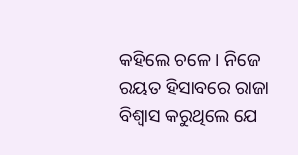କହିଲେ ଚଳେ । ନିଜେ ରୟତ ହିସାବରେ ରାଜା ବିଶ୍ୱାସ କରୁଥିଲେ ଯେ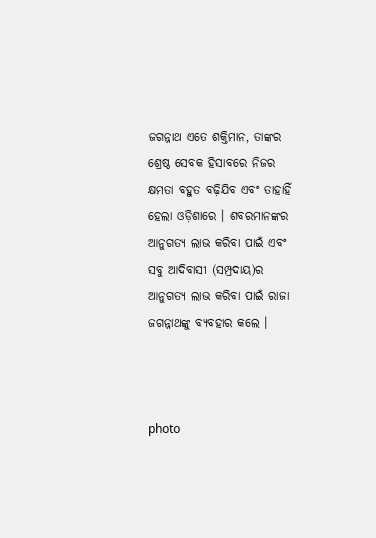ଜଗନ୍ନାଥ ଏତେ ଶକ୍ତିମାନ, ତାଙ୍କର ଶ୍ରେଷ୍ଠ ସେବକ ହିସାବରେ ନିଜର କ୍ଷମତା ବହୁତ ବଢ଼ିଯିବ ଏବଂ ତାହାହିଁ ହେଲା ଓଡ଼ିଶାରେ । ଶବରମାନଙ୍କର ଆନୁଗତ୍ୟ ଲାଭ କରିବା ପାଇଁ ଏବଂ ସବୁ ଆଦିବାସୀ (ସମ୍ପ୍ରଦାୟ)ର ଆନୁଗତ୍ୟ ଲାଭ କରିବା ପାଇଁ ରାଜା ଜଗନ୍ନାଥଙ୍କୁ ବ୍ୟବହାର କଲେ ।



photo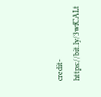credit-https://bit.ly/3wfCALt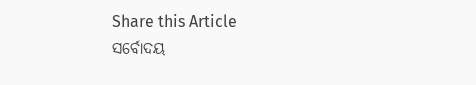Share this Article
ସର୍ବୋଦୟ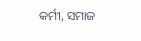କର୍ମୀ, ସମାଜ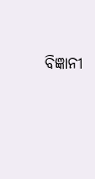ବିଜ୍ଞାନୀ